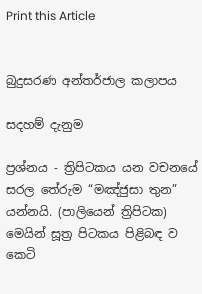Print this Article


බුදුසරණ අන්තර්ජාල කලාපය

සදහම් දැනුම

ප්‍රශ්නය - ත්‍රිපිටකය යන වචනයේ සරල තේරුම “මඤ්ජුසා තුන” යන්නයි. (පාලියෙන් ත්‍රිපිටක) මෙයින් සූත්‍ර පිටකය පිළිබඳ ව කෙටි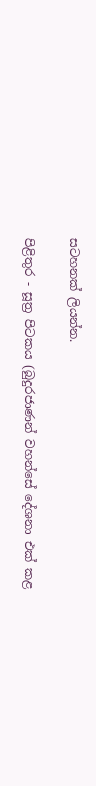සටහනක් ලියන්න.

පිළිතුර - සූත්‍ර පිටකය (බුදුරජාණන් වහන්සේ දේශනා එක් කළ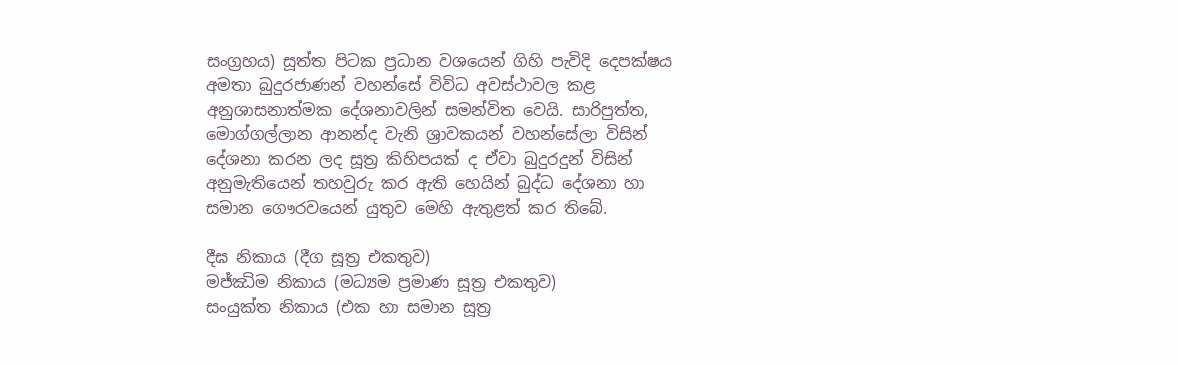සංග්‍රහය) සූත්ත පිටක ප්‍රධාන වශයෙන් ගිහි පැවිදි දෙපක්ෂය අමතා බුදුරජාණන් වහන්සේ විවිධ අවස්ථාවල කළ අනුශාසනාත්මක දේශනාවලින් සමන්විත වෙයි. සාරිපුත්ත, මොග්ගල්ලාන ආනන්ද වැනි ශ්‍රාවකයන් වහන්සේලා විසින් දේශනා කරන ලද සූත්‍ර කිහිපයක් ද ඒවා බුදුරදුන් විසින් අනුමැතියෙන් තහවුරු කර ඇති හෙයින් බුද්ධ දේශනා හා සමාන ගෞරවයෙන් යුතුව මෙහි ඇතුළත් කර තිබේ.

දීඝ නිකාය (දීග සූත්‍ර එකතුව)
මජ්ඣිම නිකාය (මධ්‍යම ප්‍රමාණ සූත්‍ර එකතුව)
සංයුක්ත නිකාය (එක හා සමාන සූත්‍ර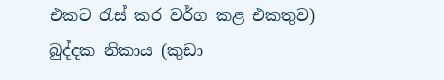එකට රැස් කර වර්ග කළ එකතුව)
බුද්දක නිකාය (කුඩා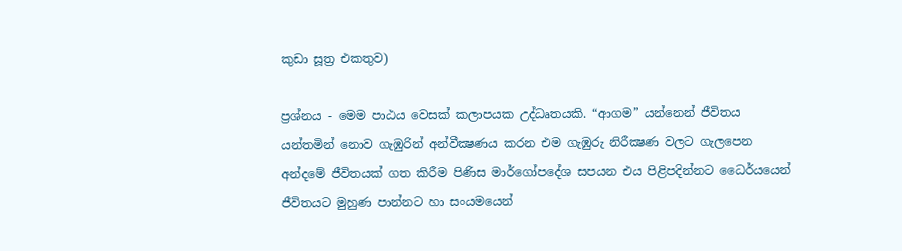කුඩා සූත්‍ර එකතුව)

ප්‍රශ්නය - මෙම පාඨය වෙසක් කලාපයක උද්ධෘතයකි. “ආගම” යන්නෙන් ජීවිතය යන්තමින් නොව ගැඹුරින් අන්වීක්‍ෂණය කරන එම ගැඹුරු නිරීක්‍ෂණ වලට ගැලපෙන අන්දමේ ජීවිතයක් ගත කිරීම පිණිස මාර්ගෝපදේශ සපයන එය පිළිපදින්නට ධෛර්යයෙන් ජීවිතයට මුහුණ පාන්නට හා සංයමයෙන්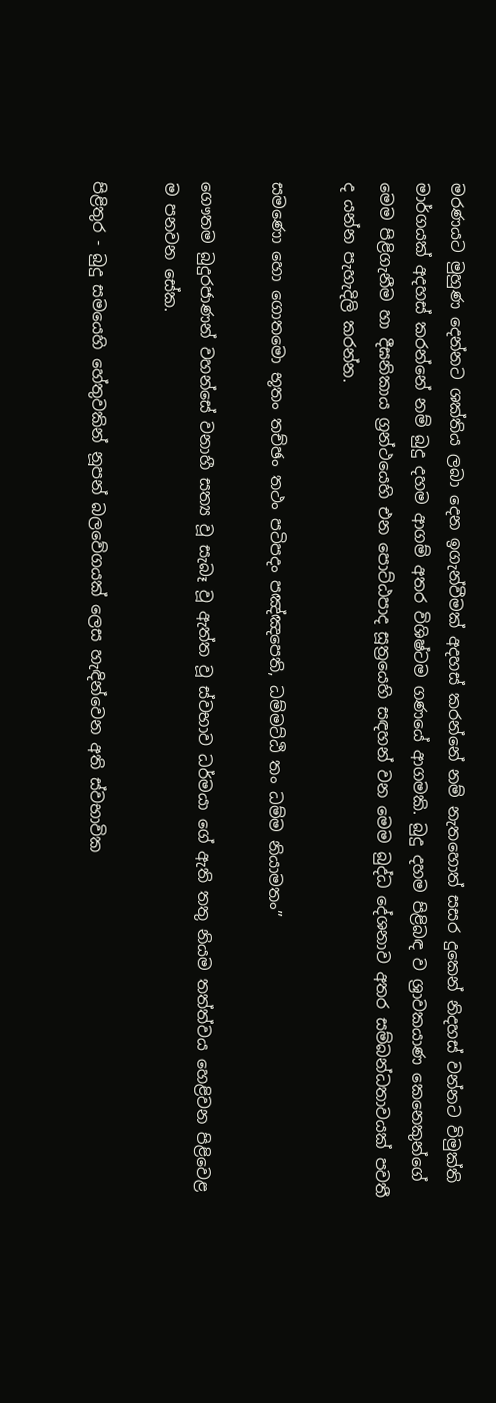මරණයට මුහුණ දෙන්නට ශක්තිය ලබා දෙන ඉගැන්වීමක් අදහස් කරන්නේ නම් නැතහොත් සසර දුකෙන් නිදහස් වන්නට විමුක්ති මාර්ගයක් අදහස් කරන්නේ නම් බුදු දහම ආගම් අතර විශිෂ්ටම ගණයේ ආගමකි. බුදු දහම පිළිබඳ ව ශ්‍රාවකයාණ කෙනෙකුන්ගේ මෙම පිළිගැනීම හා දීඝනිකාය ග්‍රන්ථයෙහි එන පොට්ඨපාද සූත්‍රයෙහි සඳහන් වන මෙම බුද්ධ දේශනාව අතර සම්බන්ධතාවයක් පවතී ද යන්න පැහැදිලි කරන්න.

සමණො හො ගොතමො භූතං තච්ඡං තථං පටිපදං පඤ්ඤපෙති, ධම්මට්ඨි තං ධම්ම නියාමතං”

ගෞතම බුදුරජාණන් වහන්සේ වනාහී සත්‍ය වූ සැබෑ වූ ඇත්ත වූ ස්වභාව ධර්මයා ගේ ඇති තතු නියම තත්ත්වය හෙළිවන පිළිවෙළ ම පනවන සේක.

පිළිතුර - බුදු සමයෙහි හේතුවකින් නූපන් බලවේගයක් ලෙස හැඳින්වෙන අති ස්වභාවික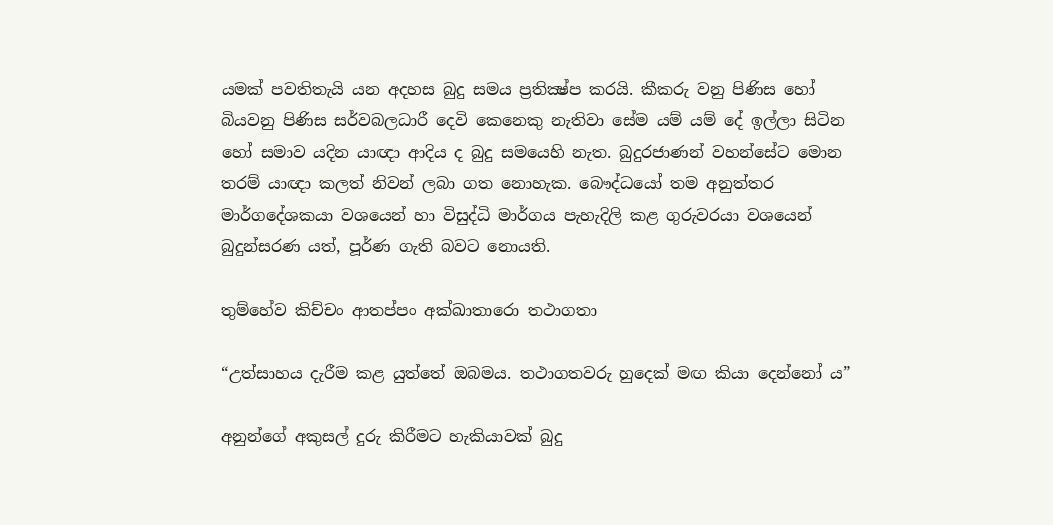යමක් පවතිතැයි යන අදහස බුදු සමය ප්‍රතික්‍ෂ්ප කරයි. කීකරු වනු පිණිස හෝ බියවනු පිණිස සර්වබලධාරී දෙවි කෙනෙකු නැතිවා සේම යම් යම් දේ ඉල්ලා සිටින හෝ සමාව යදින යාඥා ආදිය ද බුදු සමයෙහි නැත. බුදුරජාණන් වහන්සේට මොන තරම් යාඥා කලත් නිවන් ලබා ගත නොහැක. බෞද්ධයෝ තම අනුත්තර මාර්ගදේශකයා වශයෙන් හා විසුද්ධි මාර්ගය පැහැදිලි කළ ගුරුවරයා වශයෙන් බුදුන්සරණ යත්, පූර්ණ ගැති බවට නොයති.

තුම්හේව කිච්චං ආතප්පං අක්‍ඛාතාරො තථාගතා

“උත්සාහය දැරීම කළ යුත්තේ ඔබමය. තථාගතවරු හුදෙක් මඟ කියා දෙන්නෝ ය”

අනුන්ගේ අකුසල් දුරු කිරීමට හැකියාවක් බුදු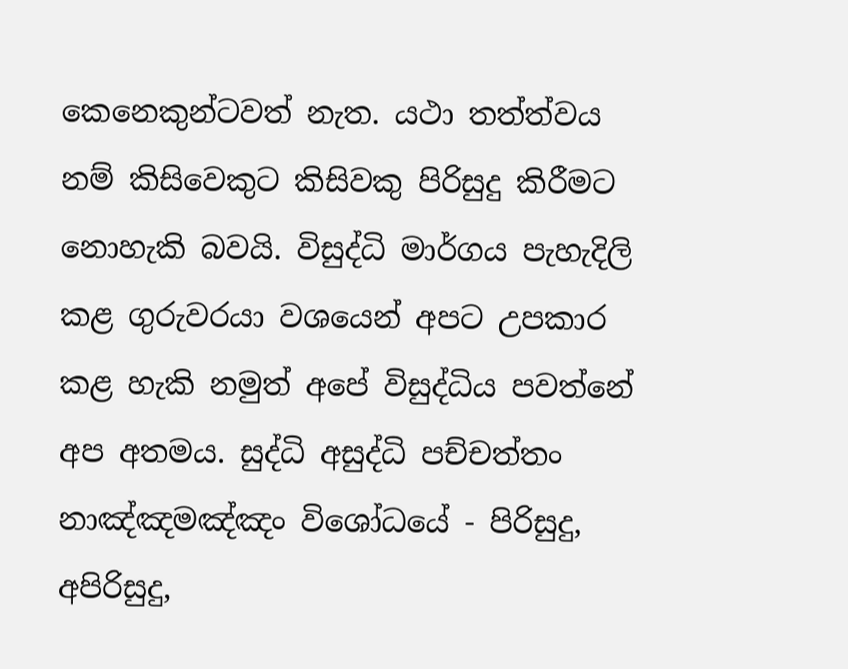කෙනෙකුන්ටවත් නැත. යථා තත්ත්වය නම් කිසිවෙකුට කිසිවකු පිරිසුදු කිරීමට නොහැකි බවයි. විසුද්ධි මාර්ගය පැහැදිලි කළ ගුරුවරයා වශයෙන් අපට උපකාර කළ හැකි නමුත් අපේ විසුද්ධිය පවත්නේ අප අතමය. සුද්ධි අසුද්ධි පච්චත්තං නාඤ්ඤමඤ්ඤං විශෝධයේ - පිරිසුදු, අපිරිසුදු,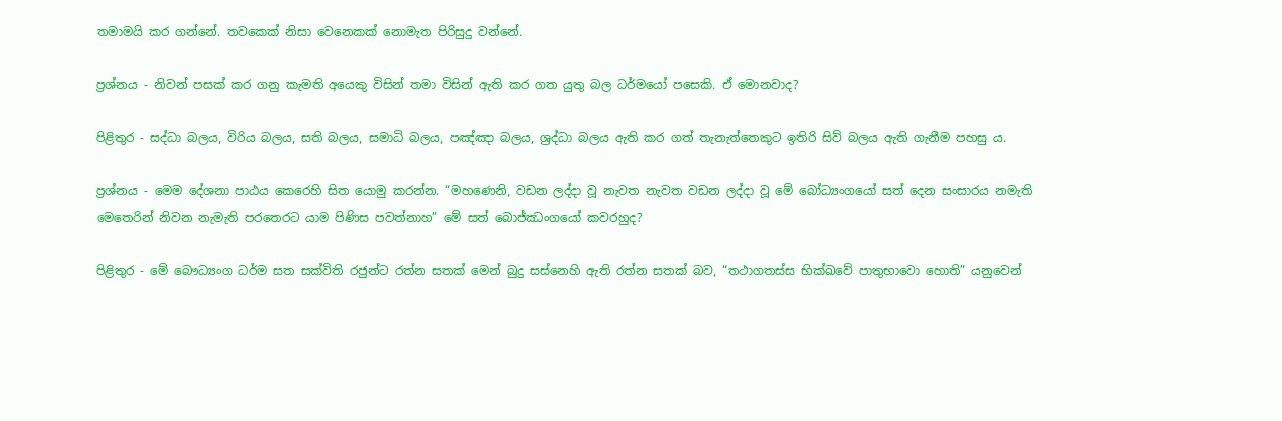තමාමයි කර ගන්නේ. තවකෙක් නිසා වෙනෙකක් නොමැත පිරිසුදු වන්නේ.

ප්‍රශ්නය - නිවන් පසක් කර ගනු කැමති අයෙකු විසින් තමා විසින් ඇති කර ගත යුතු බල ධර්මයෝ පසෙකි. ඒ මොනවාද?

පිළිතුර - සද්ධා බලය, විරිය බලය, සති බලය, සමාධි බලය, පඤ්ඤා බලය, ශ්‍රද්ධා බලය ඇති කර ගත් තැනැත්තෙකුට ඉතිරි සිව් බලය ඇති ගැනීම පහසු ය.

ප්‍රශ්නය - මෙම දේශනා පාඨය කෙරෙහි සිත යොමු කරන්න. “මහණෙනි, වඩන ලද්දා වූ නැවත නැවත වඩන ලද්දා වූ මේ බෝධ්‍යංගයෝ සත් දෙන සංසාරය නමැති මෙතෙරින් නිවන නැමැති පරතෙරට යාම පිණිස පවත්නාහ” මේ සත් බොජ්ඣංගයෝ කවරහුද?

පිළිතුර - මේ බෞධ්‍යංග ධර්ම සත සක්විති රජුන්ට රත්න සතක් මෙන් බුදු සස්නෙහි ඇති රත්න සතක් බව, “තථාගතස්ස භික්‍ඛවේ පාතුභාවො හොති” යනුවෙන්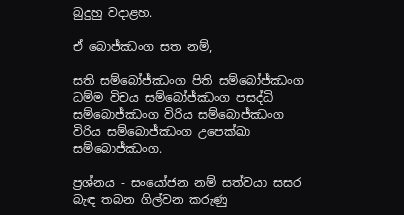බුදුහු වදාළහ.

ඒ බොජ්ඣංග සත නම්,

සති සම්බෝජ්ඣංග පිති සම්බෝජ්ඣංග ධම්ම විචය සම්බෝජ්ඣංග පසද්ධි සම්බොජ්ඣංග විරිය සම්බොජ්ඣංග විරිය සම්බොජ්ඣංග උපෙක්ඛා සම්බොජ්ඣංග.

ප්‍රශ්නය - සංයෝජන නම් සත්වයා සසර බැඳ තබන ගිල්වන කරුණු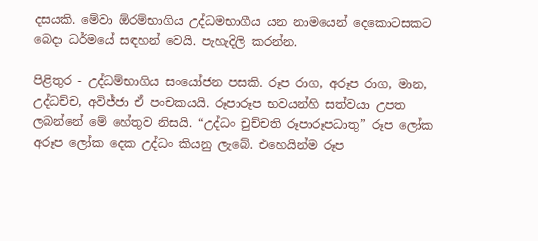දසයකි. මේවා ඕරම්භාගිය උද්ධමභාගීය යන නාමයෙන් දෙකොටසකට බෙදා ධර්මයේ සඳහන් වෙයි. පැහැදිලි කරන්න.

පිළිතුර - උද්ධම්භාගිය සංයෝජන පසකි. රූප රාග, අරූප රාග, මාන, උද්ධච්ච, අවිජ්ජා ඒ පංචකයයි. රූපාරූප භවයන්හි සත්වයා උපත ලබන්නේ මේ හේතුව නිසයි. “උද්ධං චුච්චති රූපාරූපධාතු” රූප ලෝක අරූප ලෝක දෙක උද්ධං කියනු ලැබේ. එහෙයින්ම රූප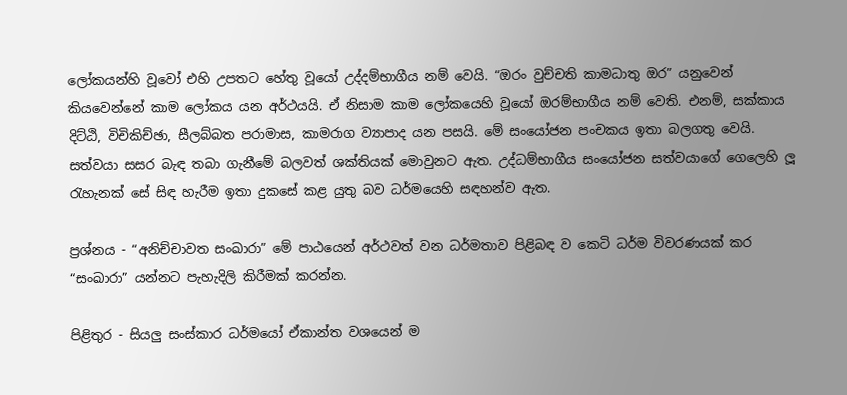ලෝකයන්හි වූවෝ එහි උපතට හේතු වූයෝ උද්දම්භාගීය නම් වෙයි. “ඔරං වුච්චති කාමධාතු ඔර” යනුවෙන් කියවෙන්නේ කාම ලෝකය යන අර්ථයයි. ඒ නිසාම කාම ලෝකයෙහි වූයෝ ඔරම්භාගීය නම් වෙති. එනම්, සක්කාය දිට්ඨි, විචිකිච්ඡා, සීලබ්බත පරාමාස, කාමරාග ව්‍යාපාද යන පසයි. මේ සංයෝජන පංචකය ඉතා බලගතු වෙයි. සත්වයා සසර බැඳ තබා ගැනීමේ බලවත් ශක්තියක් මොවුනට ඇත. උද්ධම්භාගීය සංයෝජන සත්වයාගේ ගෙලෙහි ලූ රැහැනක් සේ සිඳ හැරීම ඉතා දුකසේ කළ යුතු බව ධර්මයෙහි සඳහන්ව ඇත.

ප්‍රශ්නය - “අනිච්චාවත සංඛාරා” මේ පාඨයෙන් අර්ථවත් වන ධර්මතාව පිළිබඳ ව කෙටි ධර්ම විවරණයක් කර “සංඛාරා” යන්නට පැහැදිලි කිරීමක් කරන්න.

පිළිතුර - සියලු සංස්කාර ධර්මයෝ ඒකාන්ත වශයෙන් ම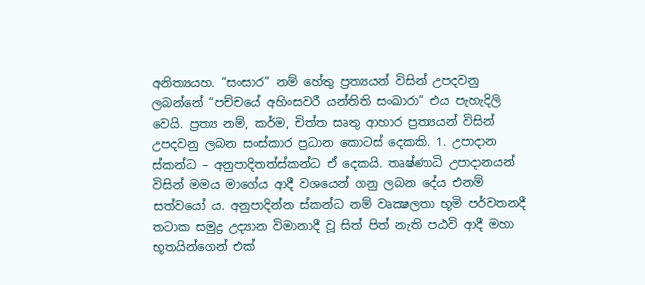අනිත්‍යයහ. “සංසාර” නම් හේතු ප්‍රත්‍යයන් විසින් උපදවනු ලබන්නේ “පච්චයේ අහිංසවරී යන්තිති සංඛාරා” එය පැහැදිලි වෙයි. ප්‍රත්‍ය නම්, කර්ම, චිත්ත සෘතු ආහාර ප්‍රත්‍යයන් විසින් උපදවනු ලබන සංස්කාර ප්‍රධාන කොටස් දෙකකි. 1. උපාදාන ස්කන්ධ – අනුපාදිතත්ස්කන්ධ ඒ දෙකයි. තෘෂ්ණාධි උපාදානයන් විසින් මමය මාගේය ආදී වශයෙන් ගනු ලබන දේය එනම් සත්වයෝ ය. අනුපාදින්න ස්කන්ධ නම් වෘක්‍ෂලතා භූමි පර්වතනදී තටාක සමුද්‍ර උද්‍යාන විමානාදී වූ සිත් පිත් නැති පඨවි ආදී මහා භූතයින්ගෙන් එක්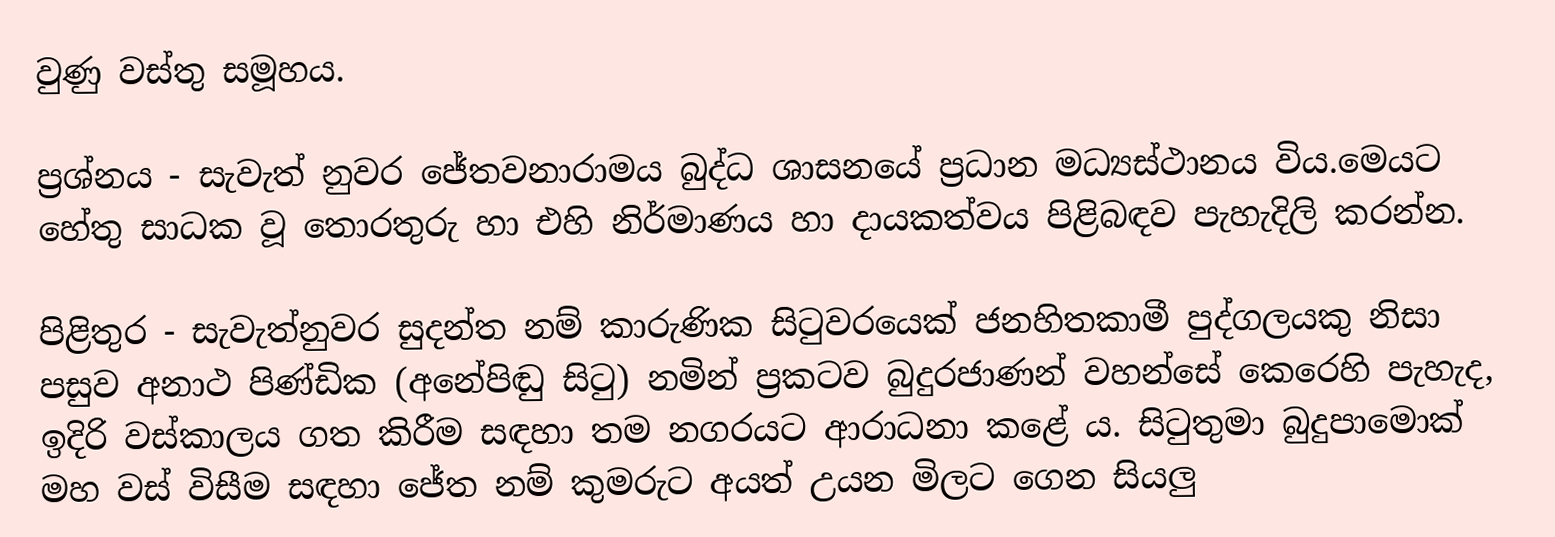වුණු වස්තු සමූහය.

ප්‍රශ්නය - සැවැත් නුවර ජේතවනාරාමය බුද්ධ ශාසනයේ ප්‍රධාන මධ්‍යස්ථානය විය.මෙයට හේතු සාධක වූ තොරතුරු හා එහි නිර්මාණය හා දායකත්වය පිළිබඳව පැහැදිලි කරන්න.

පිළිතුර - සැවැත්නුවර සුදන්ත නම් කාරුණික සිටුවරයෙක් ජනහිතකාමී පුද්ගලයකු නිසා පසුව අනාථ පිණ්ඩික (අනේපිඬු සිටු) නමින් ප්‍රකටව බුදුරජාණන් වහන්සේ කෙරෙහි පැහැද, ඉදිරි වස්කාලය ගත කිරීම සඳහා තම නගරයට ආරාධනා කළේ ය. සිටුතුමා බුදුපාමොක් මහ වස් විසීම සඳහා ජේත නම් කුමරුට අයත් උයන මිලට ගෙන සියලු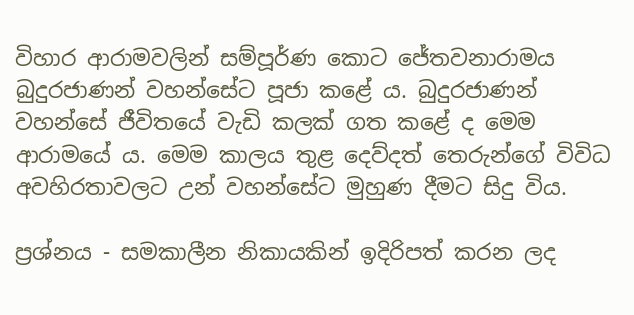විහාර ආරාමවලින් සම්පූර්ණ කොට ජේතවනාරාමය බුදුරජාණන් වහන්සේට පූජා කළේ ය. බුදුරජාණන් වහන්සේ ජීවිතයේ වැඩි කලක් ගත කළේ ද මෙම ආරාමයේ ය. මෙම කාලය තුළ දෙව්දත් තෙරුන්ගේ විවිධ අවහිරතාවලට උන් වහන්සේට මුහුණ දීමට සිදු විය.

ප්‍රශ්නය - සමකාලීන නිකායකින් ඉදිරිපත් කරන ලද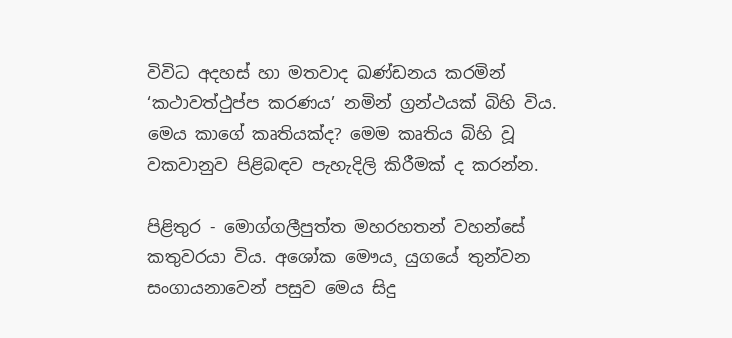විවිධ අදහස් හා මතවාද ඛණ්ඩනය කරමින් ‘කථාවත්ථුප්ප කරණය’ නමින් ග්‍රන්ථයක් බිහි විය. මෙය කාගේ කෘතියක්ද? මෙම කෘතිය බිහි වූ වකවානුව පිළිබඳව පැහැදිලි කිරීමක් ද කරන්න.

පිළිතුර - මොග්ගලීපුත්ත මහරහතන් වහන්සේ කතුවරයා විය. අශෝක මෞය¸ යුගයේ තුන්වන සංගායනාවෙන් පසුව මෙය සිදු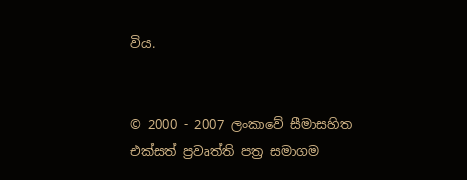විය.


© 2000 - 2007 ලංකාවේ සීමාසහිත එක්සත් ප්‍රවෘත්ති පත්‍ර සමාගම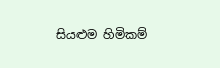සියළුම හිමිකම්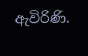ඇවිරිණි.